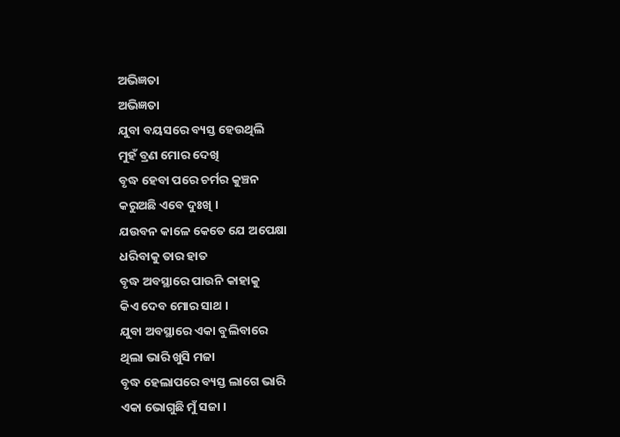ଅଭିଜ୍ଞତା
ଅଭିଜ୍ଞତା
ଯୁବା ବୟସରେ ବ୍ୟସ୍ତ ହେଉଥିଲି
ମୁହଁ ବ୍ରଣ ମୋର ଦେଖି
ବୃଦ୍ଧ ହେବା ପରେ ଚର୍ମର କୁଞ୍ଚନ
କରୁଅଛି ଏବେ ଦୁଃଖି ।
ଯଉବନ କାଳେ କେତେ ଯେ ଅପେକ୍ଷା
ଧରିବାକୁ ତାର ହାତ
ବୃଦ୍ଧ ଅବସ୍ଥାରେ ପାଉନି କାହାକୁ
କିଏ ଦେବ ମୋର ସାଥ ।
ଯୁବା ଅବସ୍ଥାରେ ଏକା ବୁଲିବାରେ
ଥିଲା ଭାରି ଖୁସି ମଜା
ବୃଦ୍ଧ ହେଲାପରେ ବ୍ୟସ୍ତ ଲାଗେ ଭାରି
ଏକା ଭୋଗୁଛି ମୁଁ ସଜା ।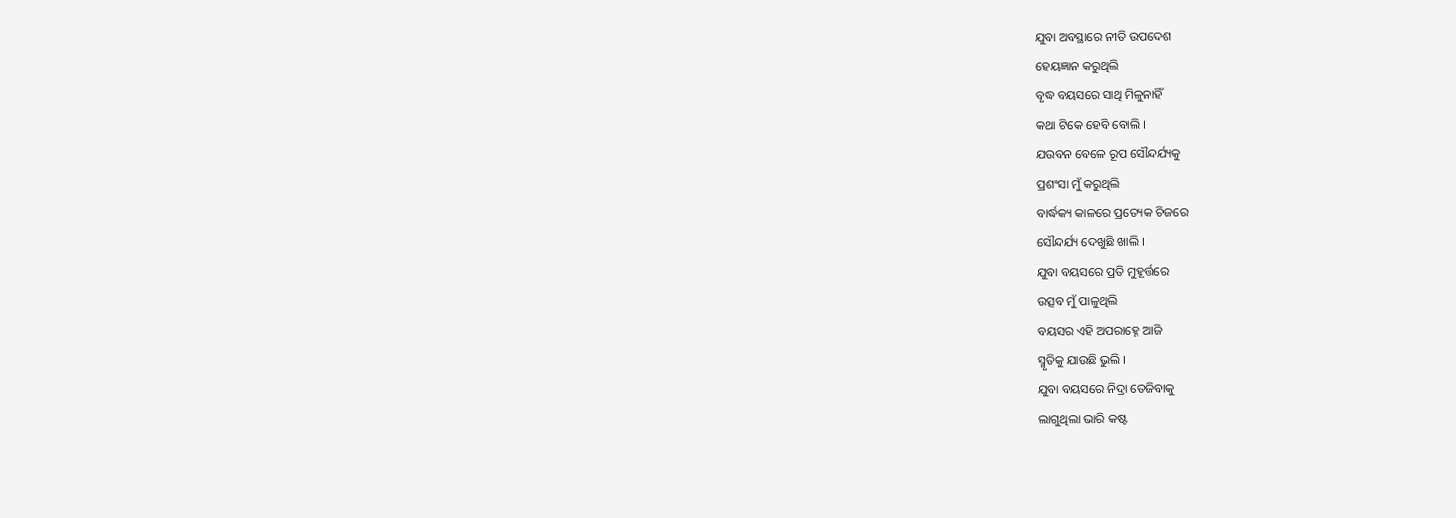ଯୁବା ଅବସ୍ଥାରେ ନୀତି ଉପଦେଶ
ହେୟଜ୍ଞାନ କରୁଥିଲି
ବୃଦ୍ଧ ବୟସରେ ସାଥି ମିଳୁନାହିଁ
କଥା ଟିକେ ହେବି ବୋଲି ।
ଯଉବନ ବେଳେ ରୂପ ସୌନ୍ଦର୍ଯ୍ୟକୁ
ପ୍ରଶଂସା ମୁଁ କରୁଥିଲି
ବାର୍ଦ୍ଧକ୍ୟ କାଳରେ ପ୍ରତ୍ୟେକ ଚିଜରେ
ସୌନ୍ଦର୍ଯ୍ୟ ଦେଖୁଛି ଖାଲି ।
ଯୁବା ବୟସରେ ପ୍ରତି ମୁହୂର୍ତ୍ତରେ
ଉତ୍ସବ ମୁଁ ପାଳୁଥିଲି
ବୟସର ଏହି ଅପରାହ୍ନେ ଆଜି
ସ୍ମୃତିକୁ ଯାଉଛି ଭୁଲି ।
ଯୁବା ବୟସରେ ନିଦ୍ରା ତେଜିବାକୁ
ଲାଗୁଥିଲା ଭାରି କଷ୍ଟ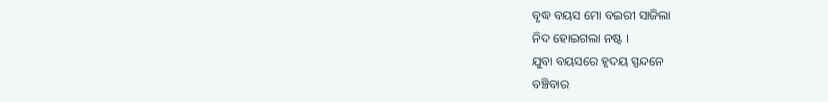ବୃଦ୍ଧ ବୟସ ମୋ ବଇରୀ ସାଜିଲା
ନିଦ ହୋଇଗଲା ନଷ୍ଟ ।
ଯୁବା ବୟସରେ ହୃଦୟ ସ୍ପନ୍ଦନେ
ବଞ୍ଚିବାର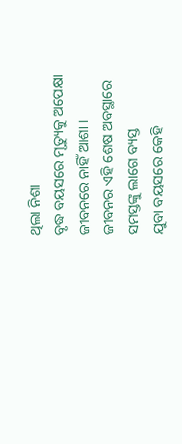ଥିଲା ନିଶା
ବୃଦ୍ଧ ବୟସରେ ମୃତ୍ୟୁକୁ ଅପେକ୍ଷା
ଜୀବନରେ ନାହିଁ ଆଶା ।
ଜୀବନର ଏହି ଶେଷ ଅବସ୍ଥାରେ
ସମସ୍ତଙ୍କୁ ଲାଗେ ବ୍ୟସ୍ତ
ଯୁବା ବୟସରେ କେହି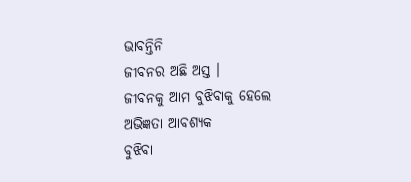ଭାବନ୍ତିନି
ଜୀବନର ଅଛି ଅସ୍ତ ।
ଜୀବନକୁ ଆମ ବୁଝିବାକୁ ହେଲେ
ଅଭିଜ୍ଞତା ଆବଶ୍ୟକ
ବୁଝିବା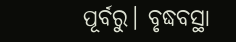ପୂର୍ବରୁ। ବୃଦ୍ଧବସ୍ଥା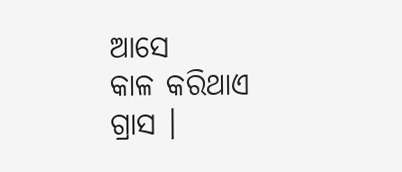ଆସେ
କାଳ କରିଥାଏ ଗ୍ରାସ ।